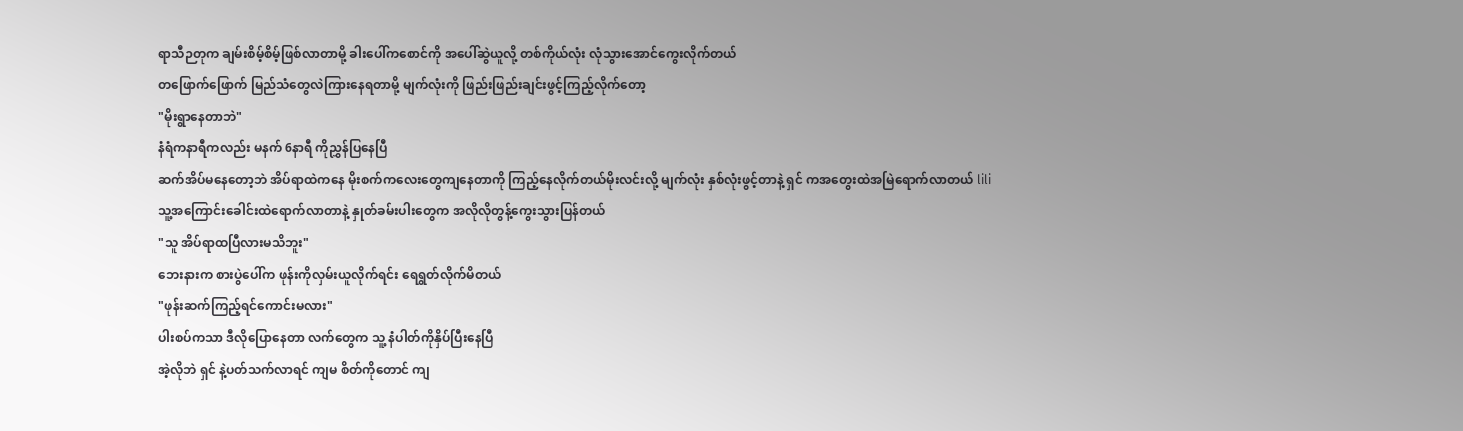ရာသီဉတုက ချမ်းစိမ့်စိမ့်ဖြစ်လာတာမို့ ခါးပေါ်ကစောင်ကို အပေါ်ဆွဲယူလို့ တစ်ကိုယ်လုံး လုံသွားအောင်ကွေးလိုက်တယ်
တဖြောက်ဖြောက် မြည်သံတွေလဲကြားနေရတာမို့ မျက်လုံးကို ဖြည်းဖြည်းချင်းဖွင့်ကြည့်လိုက်တော့
"မိုးရွာနေတာဘဲ"
နံရံကနာရီကလည်း မနက် 6နာရီ ကိုညွှန်ပြနေပြီ
ဆက်အိပ်မနေတော့ဘဲ အိပ်ရာထဲကနေ မိုးစက်ကလေးတွေကျနေတာကို ကြည့်နေလိုက်တယ်မိုးလင်းလို့ မျက်လုံး နှစ်လုံးဖွင့်တာနဲ့ ရှင် ကအတွေးထဲအမြဲရောက်လာတယ် lili
သူ့အကြောင်းခေါင်းထဲရောက်လာတာနဲ့ နှုတ်ခမ်းပါးတွေက အလိုလိုတွန့်ကွေးသွားပြန်တယ်
"သူ အိပ်ရာထပြီလားမသိဘူး"
ဘေးနားက စားပွဲပေါ်က ဖုန်းကိုလှမ်းယူလိုက်ရင်း ရေရွတ်လိုက်မိတယ်
"ဖုန်းဆက်ကြည့်ရင်ကောင်းမလား"
ပါးစပ်ကသာ ဒီလိုပြောနေတာ လက်တွေက သူ့ နံပါတ်ကိုနှိပ်ပြီးနေပြီ
အဲ့လိုဘဲ ရှင် နဲ့ပတ်သက်လာရင် ကျမ စိတ်ကိုတောင် ကျ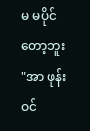မ မပိုင်တော့ဘူး
"အာ ဖုန်းဝင်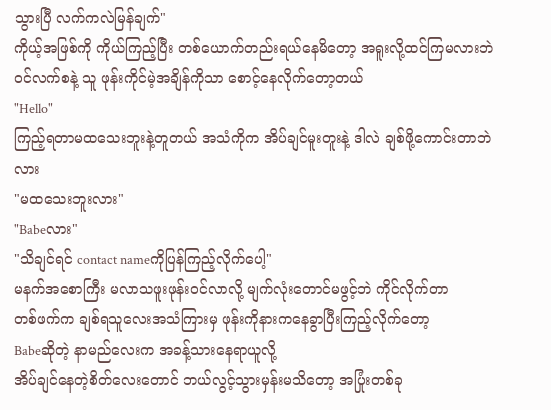သွားပြီ လက်ကလဲမြန်ချက်"
ကိုယ့်အဖြစ်ကို ကိုယ်ကြည့်ပြီး တစ်ယောက်တည်းရယ်နေမိတော့ အရူးလို့ထင်ကြမလားဘဲ
ဝင်လက်စနဲ့ သူ ဖုန်းကိုင်မဲ့အချိန်ကိုသာ စောင့်နေလိုက်တော့တယ်
"Hello"
ကြည့်ရတာမထသေးဘူးနဲ့တူတယ် အသံကိုက အိပ်ချင်မူးတူးနဲ့ ဒါလဲ ချစ်ဖို့ကောင်းတာဘဲလား
"မထသေးဘူးလား"
"Babeလား"
"သိချင်ရင် contact nameကိုပြန်ကြည့်လိုက်ပေါ့"
မနက်အစောကြီး မလာသဖူးဖုန်းဝင်လာလို့ မျက်လုံးတောင်မဖွင့်ဘဲ ကိုင်လိုက်တာ
တစ်ဖက်က ချစ်ရသူလေးအသံကြားမှ ဖုန်းကိုနားကနေခွာပြီးကြည့်လိုက်တော့
Babeဆိုတဲ့ နာမည်လေးက အခန့်သားနေရာယူလို့
အိပ်ချင်နေတဲ့စိတ်လေးတောင် ဘယ်လွင့်သွားမှန်းမသိတော့ အပြုံးတစ်ခု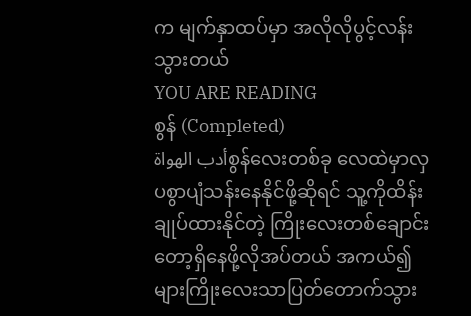က မျက်နှာထပ်မှာ အလိုလိုပွင့်လန်းသွားတယ်
YOU ARE READING
စွန် (Completed)
أدب الهواةစွန်လေးတစ်ခု လေထဲမှာလှပစွာပျံသန်းနေနိုင်ဖို့ဆိုရင် သူ့ကိုထိန်းချုပ်ထားနိုင်တဲ့ ကြိုးလေးတစ်ချောင်းတော့ရှိနေဖို့လိုအပ်တယ် အကယ်၍များကြိုးလေးသာပြတ်တောက်သွား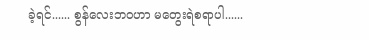ခဲ့ရင်...... စွန်လေးဘဝဟာ မတွေးရဲစရာပါ......